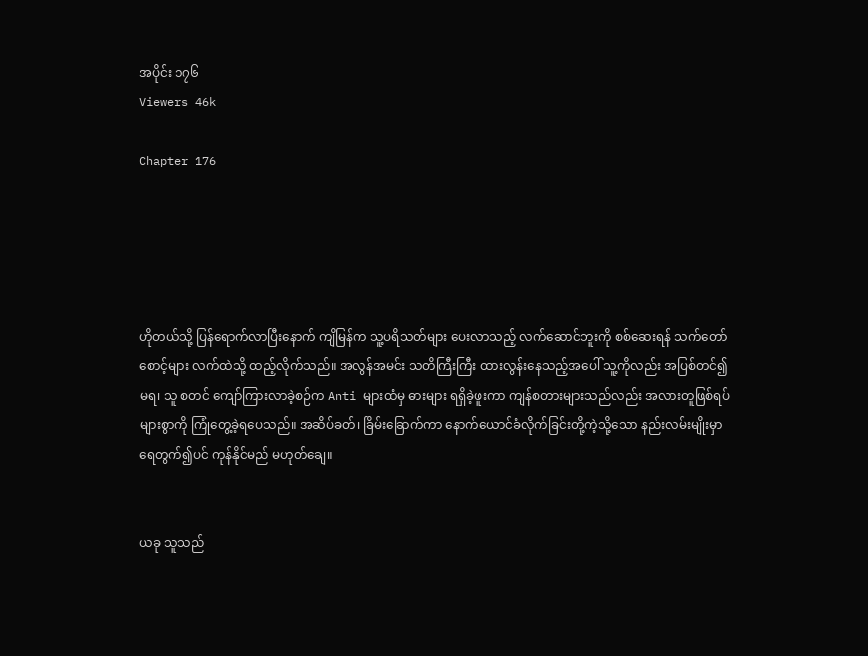အပိုင်း ၁၇၆
Viewers 46k

Chapter 176





ဟိုတယ်သို့ ပြန်ရောက်လာပြီးနောက် ကျိမြန်က သူ့ပရိသတ်များ ပေးလာသည့် လက်ဆောင်ဘူးကို စစ်ဆေးရန် သက်တော်စောင့်များ လက်ထဲသို့ ထည့်လိုက်သည်။ အလွန်အမင်း သတိကြီးကြီး ထားလွန်းနေသည့်အပေါ် သူ့ကိုလည်း အပြစ်‌တင်၍မရ၊ သူ စတင် ကျော်ကြားလာခဲ့စဉ်က Anti များထံမှ ဓားများ ရရှိခဲ့ဖူးကာ ကျန်စတားများသည်လည်း အလားတူဖြစ်ရပ်များစွာကို ကြုံတွေ့ခဲ့ရပေသည်။ အဆိပ်ခတ်၊ ခြိမ်းခြောက်ကာ နောက်ယောင်ခံလိုက်ခြင်းတို့ကဲ့သို့သော နည်းလမ်းမျိုးမှာ ရေတွက်၍ပင် ကုန်နိုင်မည် မဟုတ်ချေ။


ယခု သူသည်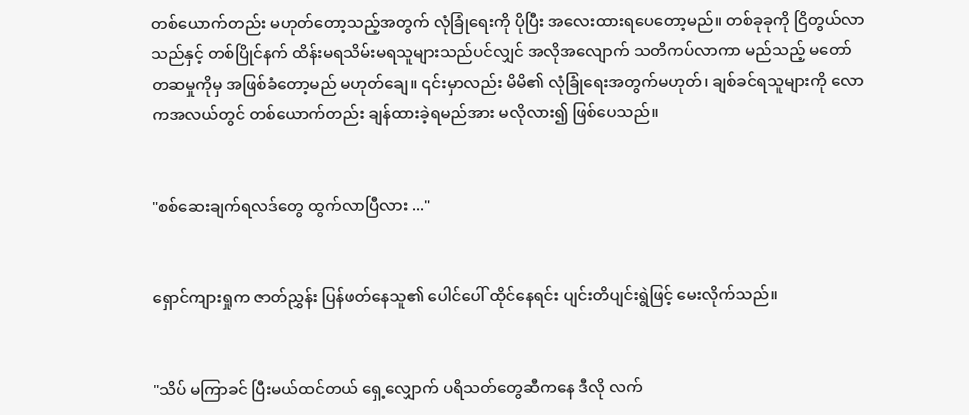တစ်ယောက်တည်း မဟုတ်တော့သည့်အတွက် လုံခြုံရေးကို ပိုပြီး အလေးထားရပေတော့မည်။ တစ်ခုခုကို ငြိတွယ်လာသည်နှင့် တစ်ပြိုင်နက် ထိန်းမရသိမ်းမရသူများသည်ပင်လျှင် အလိုအလျောက် သတိကပ်လာကာ မည်သည့် မတော်တဆမှုကိုမှ အဖြစ်ခံတော့မည် မဟုတ်ချေ။ ၎င်းမှာလည်း မိမိ၏ လုံခြုံရေးအတွက်မဟုတ်၊ ချစ်ခင်ရသူများကို လောကအလယ်တွင် တစ်ယောက်တည်း ချန်ထားခဲ့ရမည်အား မလိုလား၍ ဖြစ်ပေသည်။


"စစ်ဆေးချက်ရလဒ်တွေ ထွက်လာပြီလား ..."


ရှောင်ကျားရှုက ဇာတ်ညွှန်း ပြန်ဖတ်နေသူ၏ ပေါင်ပေါ် ထိုင်နေရင်း ပျင်းတိပျင်းရွဲဖြင့် မေးလိုက်သည်။


"သိပ် မကြာခင် ပြီး‌မယ်ထင်တယ် ရှေ့လျှောက် ပရိသတ်တွေဆီကနေ ဒီလို လက်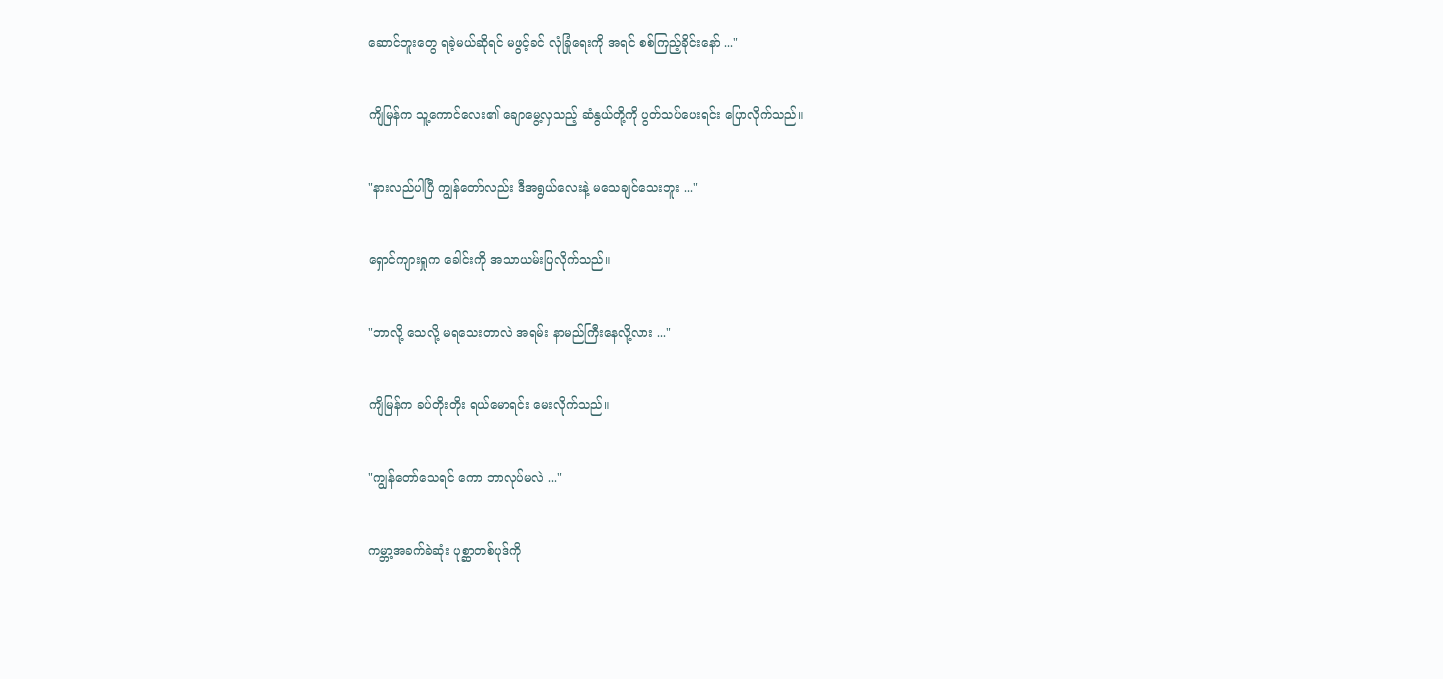ဆောင်ဘူးတွေ ရခဲ့မယ်ဆိုရင် မဖွင့်ခင် လုံခြုံရေးကို အရင် စစ်ကြည့်ခိုင်းနော် ..."


ကျိမြန်က သူ့ကောင်လေး၏ ချောမွေ့လှသည့် ဆံနွယ်တို့ကို ပွတ်သပ်ပေးရင်း ပြောလိုက်သည်။


"နားလည်ပါပြီ ကျွန်တော်လည်း ဒီအရွယ်လေးနဲ့ မသေချင်သေးဘူး ..."


ရှောင်ကျားရှုက ခေါင်းကို အသာယမ်းပြလိုက်သည်။


"ဘာလို့ သေလို့ မရသေးတာလဲ အရမ်း နာမည်ကြီးနေလို့လား ..."


ကျိမြန်က ခပ်တိုးတိုး ရယ်မောရင်း မေးလိုက်သည်။


"ကျွန်တော်သေရင် ကော ဘာလုပ်မလဲ ..."


ကမ္ဘာ့အခက်ခဲဆုံး ပုစ္ဆာတစ်ပုဒ်ကို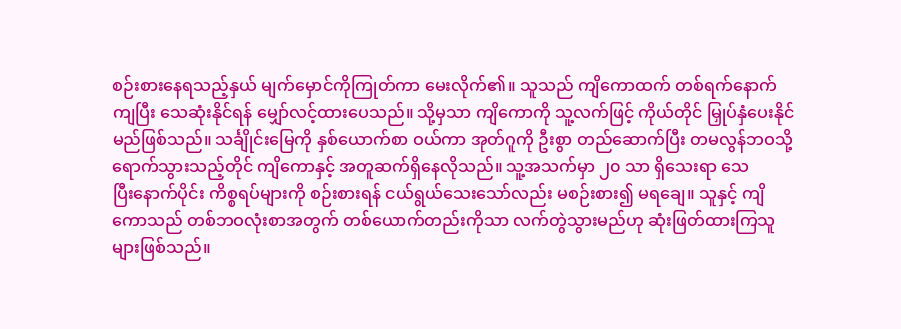စဉ်းစားနေရသည့်နှယ် မျက်မှောင်ကိုကြုတ်ကာ မေးလိုက်၏။ သူသည် ကျိကောထက် တစ်ရက်နောက်ကျပြီး သေဆုံးနိုင်ရန် မျှော်လင့်ထားပေသည်။ သို့မှသာ ကျိကောကို သူ့လက်ဖြင့် ကိုယ်တိုင် မြှုပ်နှံပေးနိုင်မည်ဖြစ်သည်။ သင်္ချိုင်းမြေကို နှစ်ယောက်စာ ဝယ်ကာ အုတ်ဂူကို ဦးစွာ တည်ဆောက်ပြီး တမလွန်ဘဝသို့ ရောက်သွားသည့်တိုင် ကျိကောနှင့် အတူဆက်ရှိနေလိုသည်။ သူ့အသက်မှာ ၂၀ သာ ရှိသေးရာ သေပြီး‌နောက်ပိုင်း ကိစ္စရပ်များကို စဉ်းစားရန် ငယ်ရွယ်သေးသော်လည်း မစဉ်းစား၍ မရချေ။ သူနှင့် ကျိကောသည် တစ်ဘဝလုံးစာအတွက် တစ်ယောက်တည်းကိုသာ လက်တွဲသွားမည်ဟု ဆုံးဖြတ်ထားကြသူများဖြစ်သည်။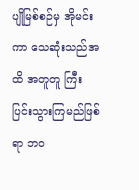ပျိုမြစ်စဉ်မှ အိုမင်းကာ သေဆုံးသည်အထိ အတူတူ ကြီးပြင်းသွားကြမည်ဖြစ်ရာ ဘဝ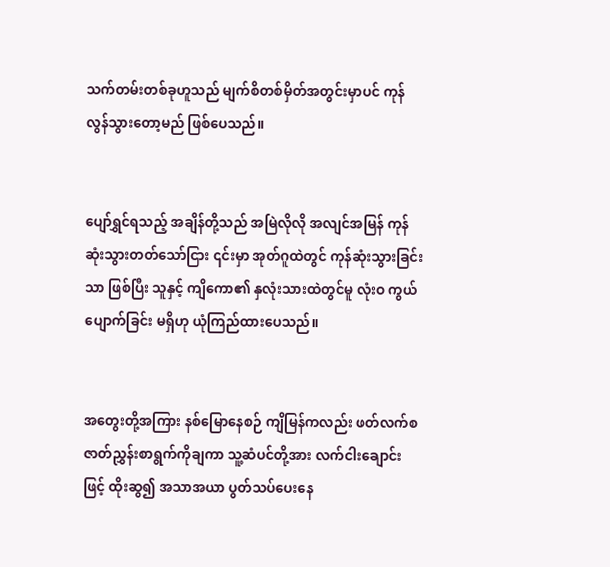သက်တမ်းတစ်ခုဟူသည် မျက်စိတစ်မှိတ်အတွင်းမှာပင် ကုန်လွန်သွားတော့မည် ဖြစ်ပေသည်။


ပျော်ရွှင်ရသည့် အချိန်တို့သည် အမြဲလိုလို အလျင်အမြန် ကုန်ဆုံးသွားတတ်သော်ငြား ၎င်းမှာ အုတ်ဂူထဲတွင် ကုန်ဆုံးသွားခြင်းသာ ဖြစ်ပြီး သူနှင့် ကျိကော၏ နှလုံးသားထဲတွင်မူ လုံးဝ ကွယ်ပျောက်ခြင်း မရှိဟု ယုံကြည်ထားပေသည်။


အတွေးတို့အကြား နစ်မြောနေစဉ် ကျိမြန်ကလည်း ဖတ်လက်စ ဇာတ်ညွှန်းစာရွက်ကိုချကာ သူ့ဆံပင်တို့အား လက်ငါးချောင်းဖြင့် ထိုးဆွ၍ အသာအယာ ပွတ်သပ်ပေးနေ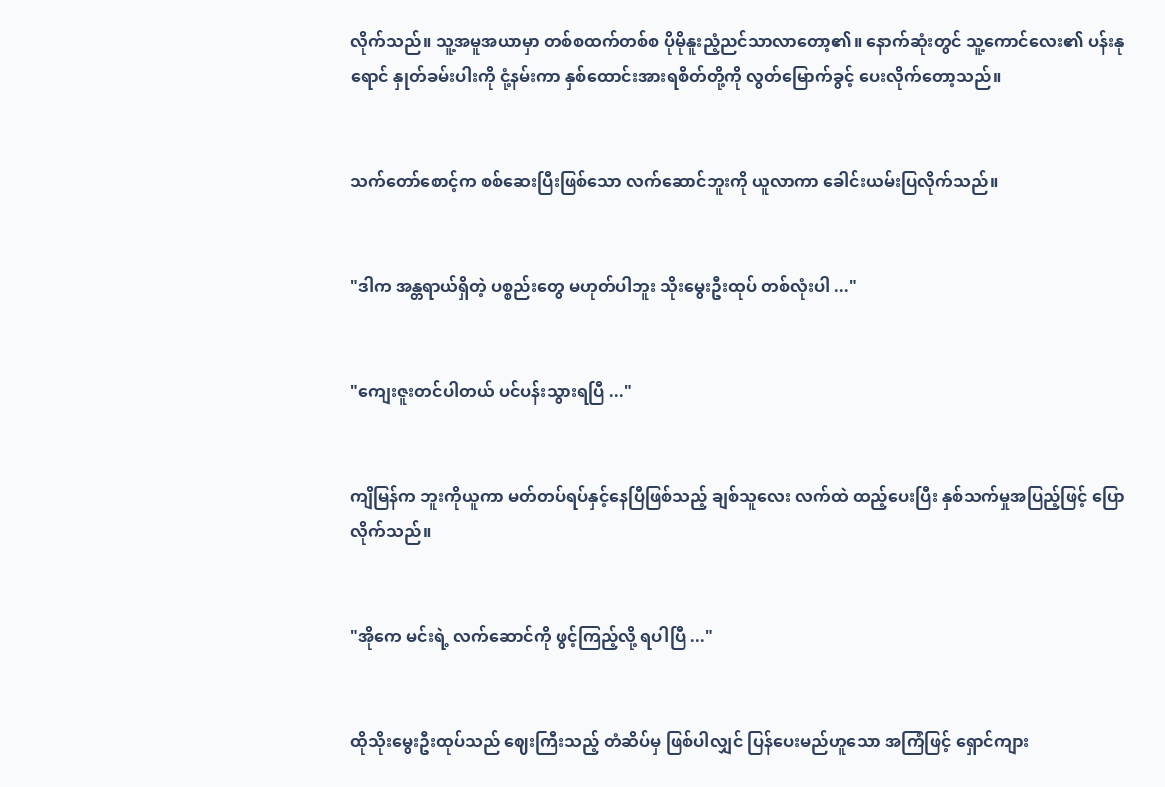လိုက်သည်။ သူ့အမူအယာမှာ တစ်စထက်တစ်စ ပိုမိုနူးညံ့ညင်သာလာတော့၏။ နောက်ဆုံးတွင် သူ့ကောင်လေး၏ ပန်းနုရောင် နှုတ်ခမ်းပါးကို ငုံ့နမ်းကာ နှစ်ထောင်းအားရစိတ်တို့ကို လွတ်မြောက်ခွင့် ပေးလိုက်တော့သည်။


သက်တော်စောင့်က စစ်ဆေးပြီးဖြစ်သော ‌လက်ဆောင်ဘူးကို ယူလာကာ ခေါင်းယမ်းပြလိုက်သည်။


"ဒါက အန္တရာယ်ရှိတဲ့ ပစ္စည်းတွေ မဟုတ်ပါဘူး သိုးမွေးဦးထုပ် တစ်လုံးပါ ..."


"ကျေးဇူးတင်ပါတယ် ပင်ပန်းသွားရပြီ ..."


ကျိမြန်က ဘူးကိုယူကာ မတ်တပ်ရပ်နှင့်နေပြီဖြစ်သည့် ချစ်သူလေး လက်ထဲ ထည့်ပေးပြီး နှစ်သက်မှုအပြည့်ဖြင့် ပြောလိုက်သည်။


"အိုကေ မင်းရဲ့ လက်ဆောင်ကို ဖွင့်ကြည့်လို့ ရပါပြီ ..."


ထိုသိုးမွေးဦးထုပ်သည် ဈေးကြီးသည့် တံဆိပ်မှ ဖြစ်ပါလျှင် ပြန်ပေးမည်ဟူသော အကြံဖြင့် ရှောင်ကျား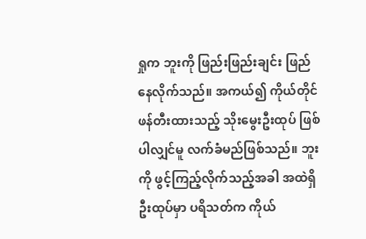ရှုက ဘူးကို ‌ဖြည်းဖြည်းချင်း ဖြည်နေလိုက်သည်။ အကယ်၍ ကိုယ်တိုင် ဖန်တီးထားသည့် သိုးမွေးဦးထုပ် ဖြစ်ပါလျှင်မူ လက်ခံမည်ဖြစ်သည်။ ဘူးကို ဖွင့်ကြည့်လိုက်သည့်အခါ အထဲရှိ ဦးထုပ်မှာ ပရိသတ်က ကိုယ်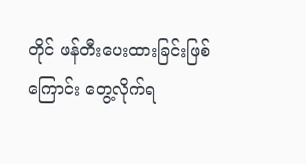တိုင် ဖန်တီးပေးထားခြင်းဖြစ်ကြောင်း တွေ့လိုက်ရ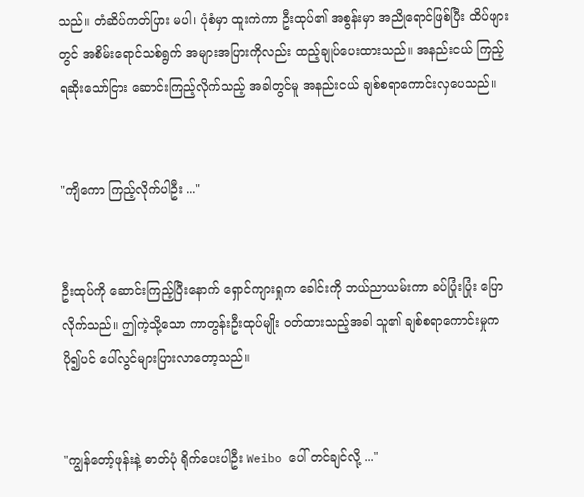သည်။ တံဆိပ်ကတ်ပြား မပါ၊ ပုံစံမှာ ထူးကဲကာ ဦးထုပ်၏ အစွန်းမှာ အညိုရောင်ဖြစ်ပြီး ထိပ်ဖျားတွင် အစိမ်းရောင်သစ်ရွက် အများအပြားကိုလည်း ထည့်ချုပ်ပေးထားသည်။ အနည်းငယ် ကြည့်ရဆိုးသော်ငြား ဆောင်းကြည့်လိုက်သည့် အခါတွင်မူ အနည်းငယ် ချစ်စရာကောင်းလှပေသည်။


"ကျိကော ကြည့်လိုက်ပါဦး ..."


ဦးထုပ်ကို ဆောင်းကြည့်ပြီးနောက် ရှောင်ကျားရှုက ခေါင်းကို ဘယ်ညာယမ်းကာ ခပ်ပြုံးပြုံး ပြောလိုက်သည်။ ဤကဲ့သို့သော ကာတွန်းဦးထုပ်မျိုး ဝတ်ထားသည့်အခါ သူ၏ ချစ်စရာကောင်းမှုက ပို၍ပင် ပေါ်လွင်များပြားလာတော့သည်။


"ကျွန်တော့်ဖုန်းနဲ့ ဓာတ်ပုံ ရိုက်ပေးပါဦး Weibo ပေါ် တင်ချင်လို့ ..."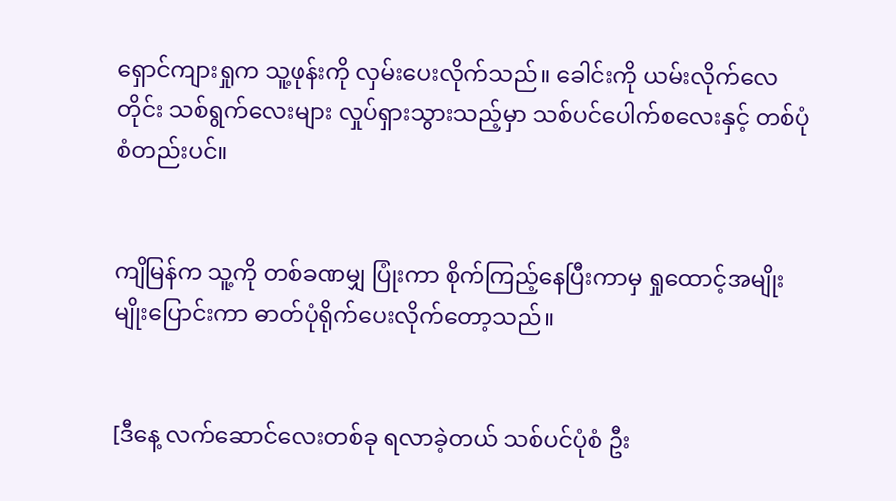ရှောင်ကျားရှုက သူ့ဖုန်းကို လှမ်းပေးလိုက်သည်။ ခေါင်းကို ယမ်းလိုက်လေတိုင်း သစ်ရွက်လေးများ လှုပ်ရှား‌သွားသည့်မှာ သစ်ပင်ပေါက်စလေးနှင့် တစ်ပုံစံတည်းပင်။


ကျိမြန်က သူ့ကို တစ်ခဏမျှ ပြုံးကာ စိုက်ကြည့်နေပြီးကာမှ ရှုထောင့်အမျိုးမျိုးပြောင်းကာ ဓာတ်ပုံရိုက်ပေးလိုက်တော့သည်။


[ဒီနေ့ လက်ဆောင်လေးတစ်ခု ရလာခဲ့တယ် သစ်ပင်ပုံစံ ဦး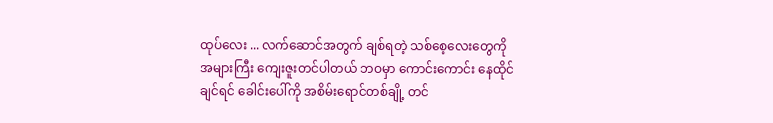ထုပ်လေး ... လက်ဆောင်အတွက် ချစ်ရတဲ့ သစ်စေ့လေးတွေကို အများကြီး ကျေးဇူးတင်ပါတယ် ဘဝမှာ ကောင်းကောင်း နေထိုင်ချင်ရင် ခေါင်းပေါ်ကို အစိမ်းရောင်တစ်ချို့ တင်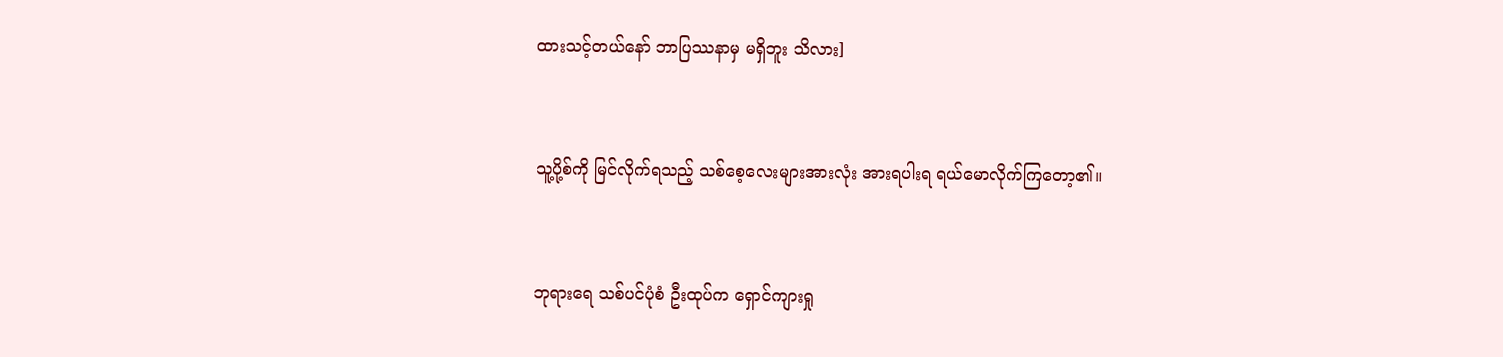ထားသင့်တယ်နော် ဘာပြဿနာမှ မရှိဘူး သိလား]


သူ့ပို့စ်ကို မြင်လိုက်ရသည့် သစ်စေ့လေးများအားလုံး အားရပါးရ ရယ်မောလိုက်ကြတော့၏။


ဘုရားရေ သစ်ပင်ပုံစံ ဦးထုပ်က ရှောင်ကျားရှု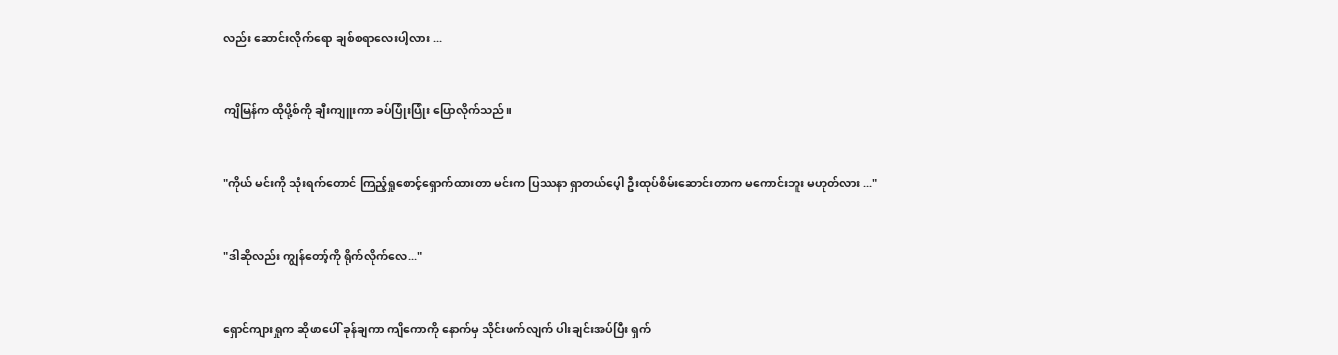လည်း ဆောင်းလိုက်ရော ချစ်စရာလေးပါ့လား ...


ကျိမြန်က ထိုပို့စ်ကို ချီးကျူးကာ ခပ်ပြုံးပြုံး ပြောလိုက်သည်။


"ကိုယ် မင်းကို သုံးရက်တောင် ကြည့်ရှုစောင့်ရှောက်ထားတာ မင်းက ပြဿနာ ရှာတယ်ပေ့ါ ဦးထုပ်စိမ်းဆောင်းတာက မကောင်းဘူး မဟုတ်လား ..."


"ဒါဆိုလည်း ကျွန်တော့်ကို ရိုက်လိုက်လေ..."


ရှောင်ကျားရှုက ဆိုဖာပေါ် ခုန်ချကာ ကျိကောကို နောက်မှ သိုင်းဖက်လျက် ပါးချင်းအပ်ပြီး ရှက်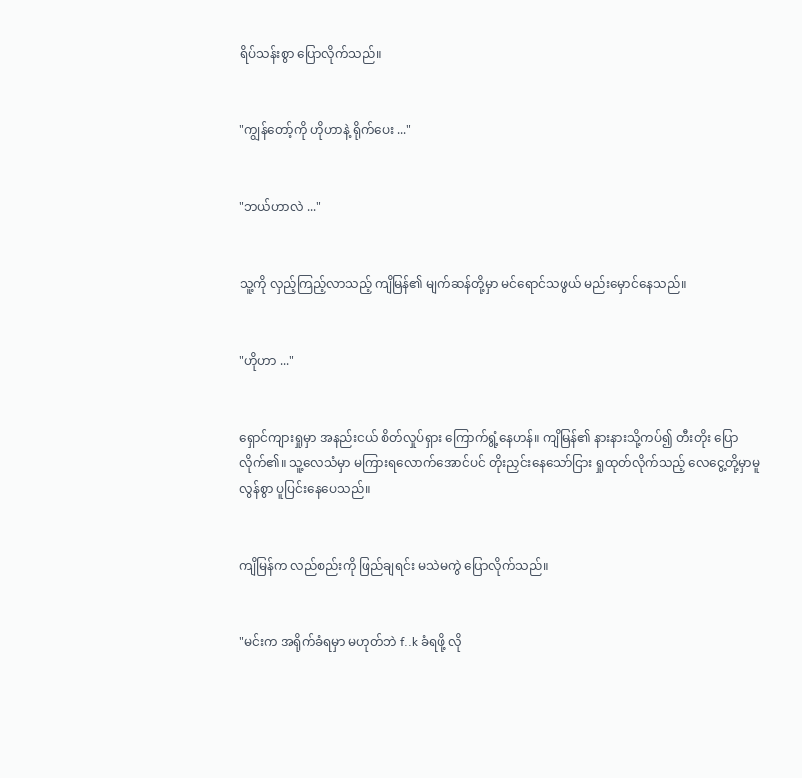ရိပ်သန်းစွာ ပြောလိုက်သည်။


"ကျွန်တော့်ကို ဟိုဟာနဲ့ ရိုက်ပေး ..."


"ဘယ်ဟာလဲ ..."


သူ့ကို လှည့်ကြည့်လာသည့် ကျိမြန်၏ မျက်ဆန်တို့မှာ မင်ရောင်သဖွယ် မည်းမှောင်နေသည်။


"ဟိုဟာ ..."


ရှောင်ကျားရှုမှာ အနည်းငယ် စိတ်လှုပ်ရှား ကြောက်ရွံ့နေဟန်။ ကျိမြန်၏ နားနားသို့ကပ်၍ တီးတိုး ပြောလိုက်၏။ သူ့လေသံမှာ မကြားရလောက်အောင်ပင် တိုးညှင်းနေသော်ငြား ရှုထုတ်လိုက်သည့် လေငွေ့တို့မှာမူ လွန်စွာ ပူပြင်းနေပေသည်။


ကျိမြန်က လည်စည်းကို ဖြည်ချရင်း မသဲမကွဲ ပြောလိုက်သည်။


"မင်းက အရိုက်ခံရမှာ မဟုတ်ဘဲ f..k ခံရဖို့ လို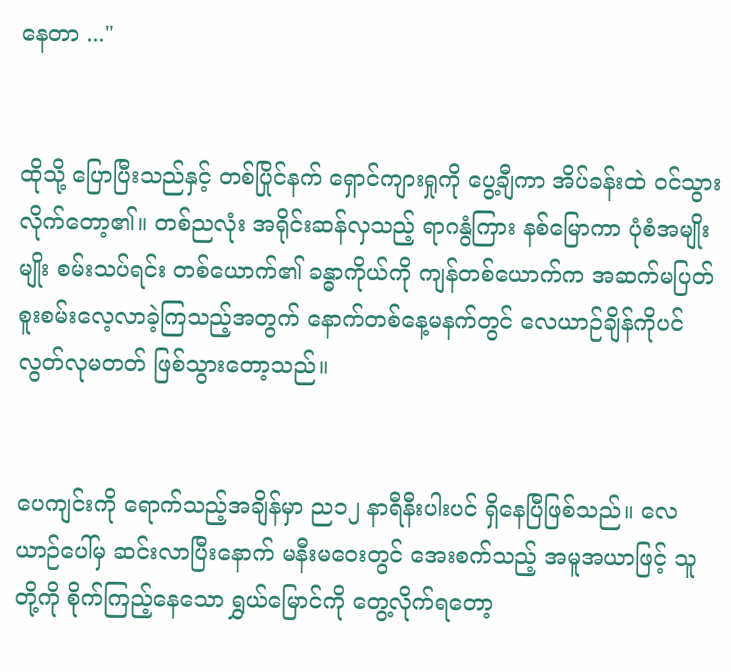နေတာ ..."


ထိုသို့ ပြောပြီးသည်နှင့် တစ်ပြိုင်နက် ရှောင်ကျားရှုကို ပွေ့ချီကာ အိပ်ခန်းထဲ ဝင်သွားလိုက်တော့၏။ တစ်ညလုံး အရိုင်းဆန်လှသည့် ရာဂနွံကြား နစ်မြောကာ ပုံစံအမျိုးမျိုး စမ်းသပ်ရင်း တစ်ယောက်၏ ခန္ဓာကိုယ်ကို ကျန်တစ်ယောက်က အဆက်မပြတ် စူးစမ်းလေ့လာခဲ့ကြသည့်အတွက် နောက်တစ်နေ့မနက်တွင် လေယာဉ်ချိန်ကိုပင် လွတ်လုမတတ် ဖြစ်သွားတော့သည်။


ပေကျင်းကို ရောက်သည့်အချိန်မှာ ည၁၂ နာရီနီးပါးပင် ရှိနေပြီဖြစ်သည်။ လေယာဉ်ပေါ်မှ ဆင်းလာပြီးနောက် မနီးမဝေးတွင် အေးစက်သည့် အမူအယာဖြင့် သူတို့ကို စိုက်ကြည့်နေသော ရွှယ်မြောင်ကို တွေ့လိုက်ရတော့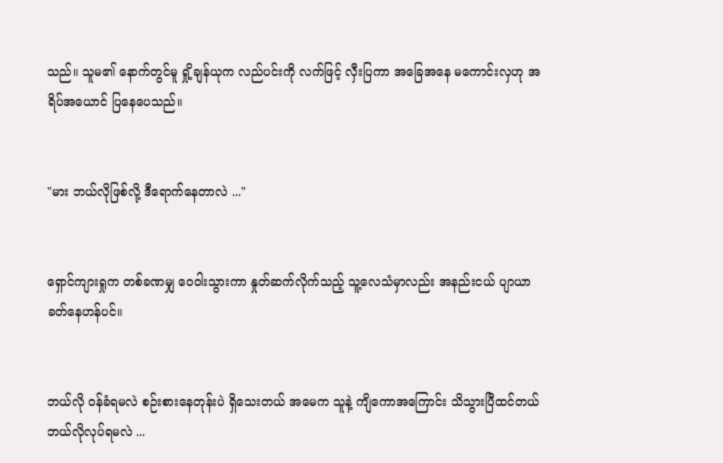သည်။ သူမ၏ နောက်တွင်မူ ရှို့ချန်ယုက လည်ပင်းကို လက်ဖြင့် လှီးပြကာ အခြေအနေ မကောင်းလှဟု အရိပ်အယောင် ပြနေပေသည်။


"မား ဘယ်လိုဖြစ်လို့ ဒီရောက်နေတာလဲ ..."


ရှောင်ကျားရှုက တစ်ခဏမျှ ဝေဝါးသွားကာ နှုတ်ဆက်လိုက်သည့် သူ့လေသံမှာလည်း အနည်းငယ် ပျာယာခတ်နေဟန်ပင်။


ဘယ်လို ဝန်ခံရမလဲ စဉ်းစားနေတုန်းပဲ ရှိသေးတယ် အမေက သူနဲ့ ကျိကောအကြောင်း သိသွားပြီထင်တယ် ဘယ်လိုလုပ်ရမလဲ ...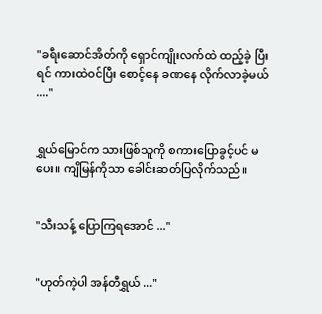"ခရီးဆောင်အိတ်ကို ရှောင်ကျိုးလက်ထဲ ထည့်ခဲ့ ပြီးရင် ကားထဲဝင်ပြီး စောင့်နေ ခဏနေ လိုက်လာခဲ့မယ် ...."


ရွှယ်မြောင်က သားဖြစ်သူကို စကားပြောခွင့်ပင် မပေး။ ကျိမြန်ကိုသာ ခေါင်းဆတ်ပြလိုက်သည်။


"သီးသန့် ပြောကြရအောင် ..."


"ဟုတ်ကဲ့ပါ အန်တီရွှယ် ..."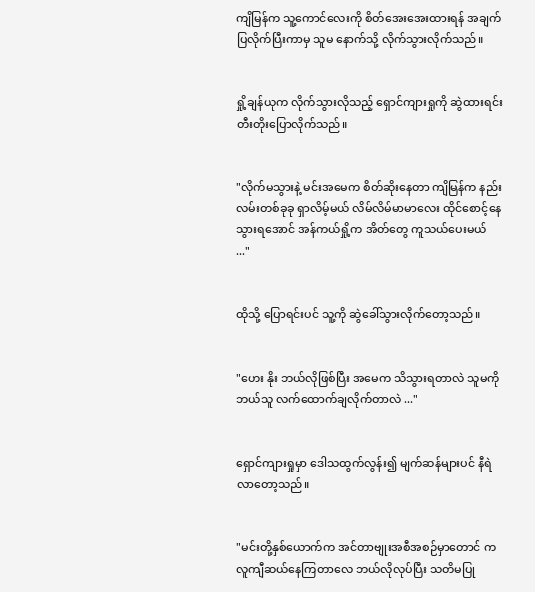ကျိမြန်က သူ့ကောင်လေးကို စိတ်အေးအေးထားရန် အချက်ပြလိုက်ပြီးကာမှ သူမ နောက်သို့ လိုက်သွားလိုက်သည်။


ရှို့ချန်ယုက လိုက်သွားလိုသည့် ရှောင်ကျားရှုကို ဆွဲထားရင်း တီးတိုးပြောလိုက်သည်။


"လိုက်မသွားနဲ့ မင်းအမေက စိတ်ဆိုးနေတာ ကျိမြန်က နည်းလမ်းတစ်ခုခု ရှာလိမ့်မယ် လိမ်လိမ်မာမာလေး ထိုင်စောင့်နေ သွားရအောင် အန်ကယ်ရှို့က အိတ်တွေ ကူသယ်ပေးမယ် ..."


ထိုသို့ ပြောရင်းပင် သူ့ကို ဆွဲခေါ်သွားလိုက်တော့သည်။


"ဟေး နိုး ဘယ်လိုဖြစ်ပြီး အမေက သိသွားရတာလဲ သူမကို ဘယ်သူ လက်ထောက်ချလိုက်တာလဲ ..."


ရှောင်ကျားရှုမှာ ဒေါသထွက်လွန်း၍ မျက်ဆန်များပင် နီရဲလာတော့သည်။


"မင်းတို့နှစ်ယောက်က အင်တာဗျုးအစီအစဉ်မှာတောင် ကလူကျီဆယ်နေကြတာလေ ဘယ်လိုလုပ်ပြီး သတိမပြု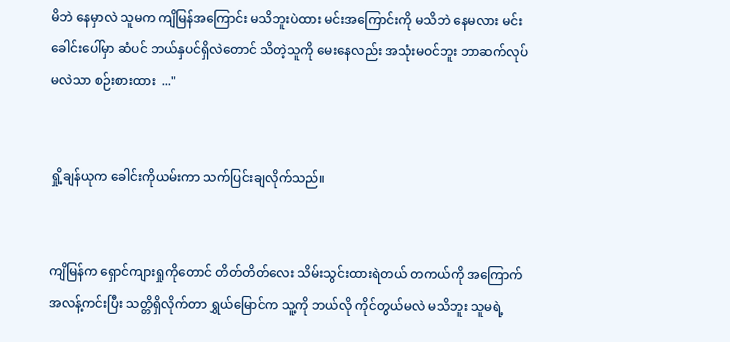မိဘဲ နေမှာလဲ သူမက ကျိမြန်အကြောင်း မသိဘူးပဲထား မင်းအကြောင်းကို မသိဘဲ နေမလား မင်းခေါင်းပေါ်မှာ ဆံပင် ဘယ်နှပင်ရှိလဲတောင် သိတဲ့သူကို မေးနေလည်း အသုံးမဝင်ဘူး ဘာဆက်လုပ်မလဲသာ စဉ်းစားထား  ..."


ရှို့ချန်ယုက ခေါင်းကိုယမ်းကာ သက်ပြင်းချလိုက်သည်။


ကျိမြန်က ရှောင်ကျားရှုကိုတောင် တိတ်တိတ်လေး သိမ်းသွင်းထားရဲတယ် တကယ်ကို အကြောက်အလန့်ကင်းပြီး သတ္တိရှိလိုက်တာ ရွှယ်မြောင်က သူ့ကို ဘယ်လို ကိုင်တွယ်မလဲ မသိဘူး သူမရဲ့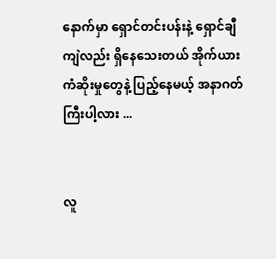နောက်မှာ ရှောင်တင်းပန်းနဲ့ ရှောင်ချီကျဲလည်း ရှိနေသေးတယ် အိုက်ယား ကံဆိုးမှုတွေနဲ့ ပြည့်နေမယ့် အနာဂတ်ကြီးပါ့လား ...


လူ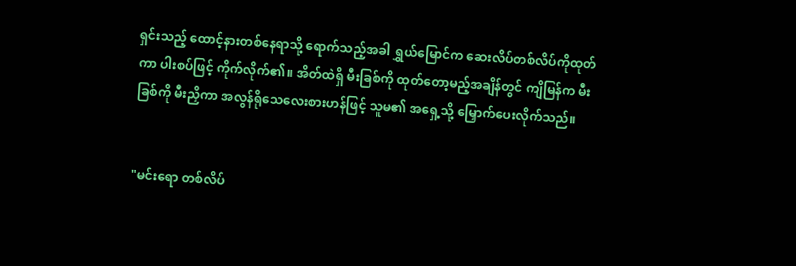ရှင်းသည့် ထောင့်နားတစ်နေရာသို့ ရောက်သည့်အခါ ရွှယ်မြောင်က ဆေးလိပ်တစ်လိပ်ကိုထုတ်ကာ ပါးစပ်ဖြင့် ကိုက်လိုက်၏။ အိတ်ထဲရှိ မီးခြစ်ကို ထုတ်တော့မည့်အချိန်တွင် ကျိမြန်က မီးခြစ်ကို မီးညှိကာ အလွန်ရိုသေလေးစားဟန်ဖြင့် သူမ၏ အရှေ့သို့ မြှောက်ပေးလိုက်သည်။


"မင်းရော တစ်လိပ်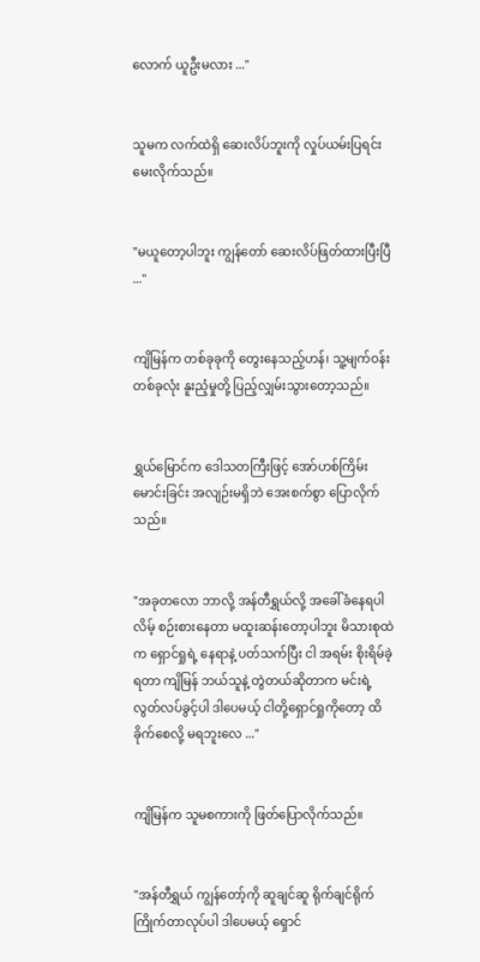လောက် ယူဦးမလား ..."


သူမက လက်ထဲရှိ ဆေးလိပ်ဘူးကို လှုပ်ယမ်းပြရင်း မေးလိုက်သည်။


"မယူတော့ပါဘူး ကျွန်တော် ဆေးလိပ်ဖြတ်ထားပြီးပြီ ..."


ကျိမြန်က တစ်ခုခုကို တွေးနေသည့်ဟန်၊ သူ့မျက်ဝန်းတစ်ခုလုံး နူးညံ့မှုတို့ ပြည့်လျှမ်းသွားတော့သည်။


ရွှယ်မြောင်က ဒေါသတကြီးဖြင့် အော်ဟစ်ကြိမ်းမောင်းခြင်း အလျဉ်းမရှိဘဲ အေးစက်စွာ ပြောလိုက်သည်။


"အခုတလော ဘာလို့ အန်တီရွှယ်လို့ အခေါ်ခံနေရပါလိမ့် စဉ်းစားနေတာ မထူးဆန်းတော့ပါဘူး မိသားစုထဲက ရှောင်ရှုရဲ့‌ နေရာနဲ့ ပတ်သက်ပြီး ငါ အရမ်း စိုးရိမ်ခဲ့ရတာ ကျိမြန် ဘယ်သူနဲ့ တွဲတယ်ဆိုတာက မင်းရဲ့ လွတ်လပ်ခွင့်ပါ ဒါပေမယ့် ငါတို့ရှောင်ရှုကိုတော့ ထိခိုက်စေလို့ မရဘူးလေ ..."


ကျိမြန်က သူမစကားကို ဖြတ်ပြောလိုက်သည်။


"အန်တီရွှယ် ကျွန်တော့်ကို ဆူချင်ဆူ ရိုက်ချင်ရိုက် ကြိုက်တာလုပ်ပါ ဒါပေမယ့် ရှောင်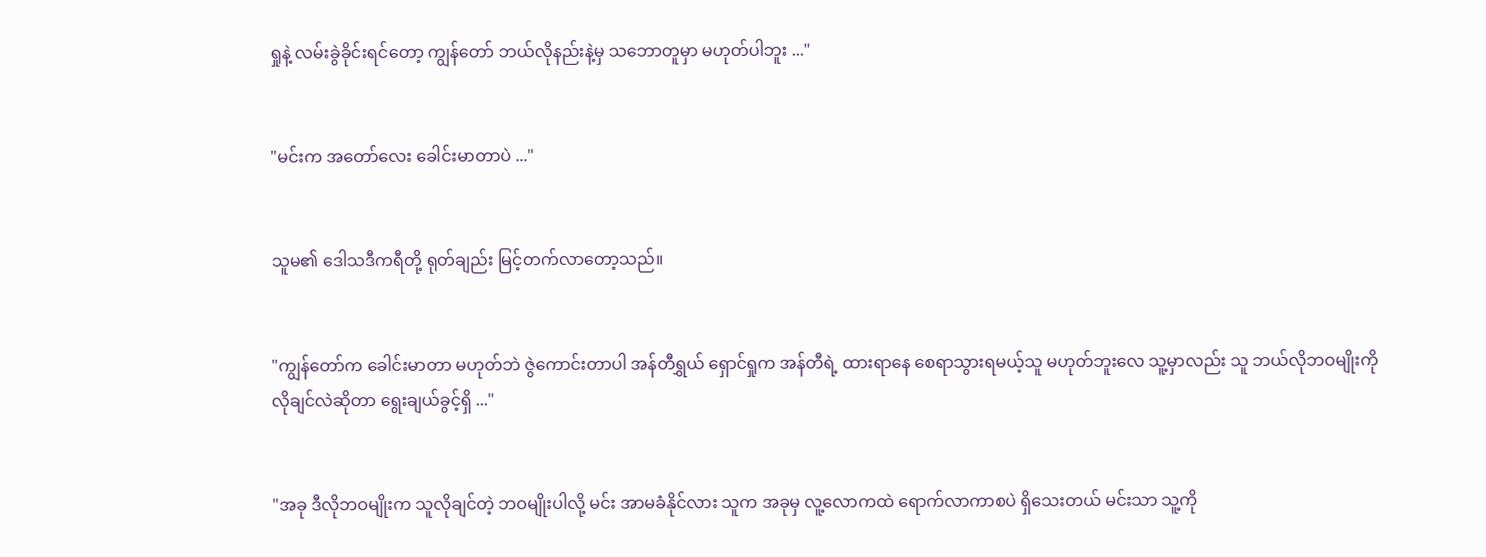ရှုနဲ့ လမ်းခွဲခိုင်းရင်တော့ ကျွန်တော် ဘယ်လိုနည်းနဲ့မှ သဘောတူမှာ မဟုတ်ပါဘူး ..."


"မင်းက အတော်‌လေး ခေါင်းမာတာပဲ ..."


သူမ၏ ဒေါသဒီကရီတို့ ရုတ်ချည်း မြင့်တက်လာတော့သည်။


"ကျွန်တော်က ခေါင်းမာတာ မဟုတ်ဘဲ ဇွဲကောင်းတာပါ အန်တီရွှယ် ရှောင်ရှုက အန်တီရဲ့ ထားရာနေ စေရာသွားရမယ့်သူ မဟုတ်ဘူးလေ သူ့မှာလည်း သူ ဘယ်လိုဘဝမျိုးကို လိုချင်လဲဆိုတာ ရွေးချယ်ခွင့်ရှိ ..."


"အခု ဒီလိုဘဝမျိုးက သူလိုချင်တဲ့ ဘဝမျိုးပါလို့ မင်း အာမခံနိုင်လား သူက အခုမှ လူ့လောကထဲ ရောက်လာကာစပဲ ရှိသေးတယ် မင်းသာ သူ့ကို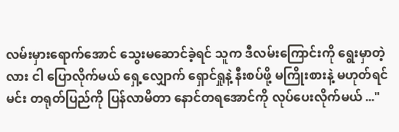လမ်းမှားရောက်အောင် သွေးမဆောင်ခဲ့ရင် သူက ဒီလမ်းကြောင်းကို ရွေးမှာတဲ့လား ငါ ပြောလိုက်မယ် ရှေ့လျှောက် ရှောင်ရှုနဲ့ နီးစပ်ဖို့ မကြိုးစားနဲ့ မဟုတ်ရင် မင်း တရုတ်ပြည်ကို ပြန်လာမိတာ နောင်တရအောင်ကို လုပ်ပေးလိုက်မယ် ..."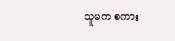သူမက စကား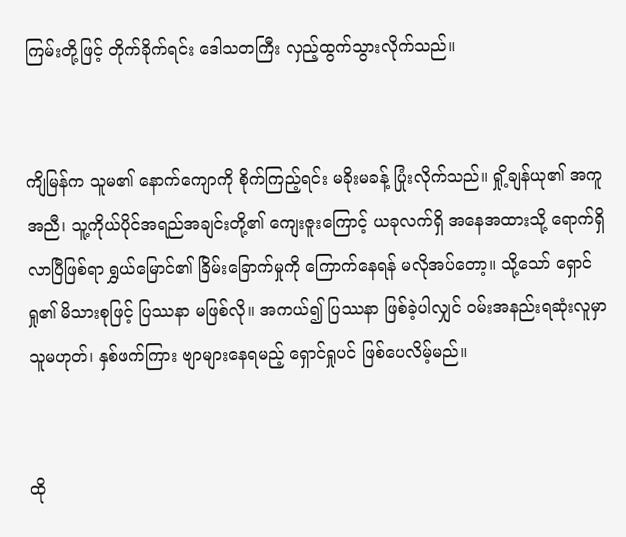ကြမ်းတို့ဖြင့် တိုက်ခိုက်ရင်း ဒေါသတကြီး လှည့်ထွက်သွားလိုက်သည်။


ကျိမြန်က သူမ၏ နောက်ကျောကို စိုက်ကြည့်ရင်း မခိုးမခန့် ပြုံးလိုက်သည်။ ရှို့ချန်ယု၏ အကူအညီ၊ သူ့ကိုယ်ပိုင်အရည်အချင်းတို့၏ ကျေးဇူးကြောင့် ယခုလက်ရှိ အနေအထားသို့ ရောက်ရှိလာပြီဖြစ်ရာ ရွှယ်မြောင်၏ ခြိမ်းခြောက်မှုကို ကြောက်နေရန် မလိုအပ်တော့။ သို့သော် ရှောင်ရှု၏ မိသားစုဖြင့် ပြဿနာ မဖြစ်လို။ အကယ်၍ ပြဿနာ ဖြစ်ခဲ့ပါလျှင် ဝမ်းအနည်းရဆုံးလူမှာ သူမဟုတ်၊ နှစ်ဖက်ကြား ဗျာများနေရမည့် ရှောင်ရှုပင် ဖြစ်ပေလိမ့်မည်။


ထို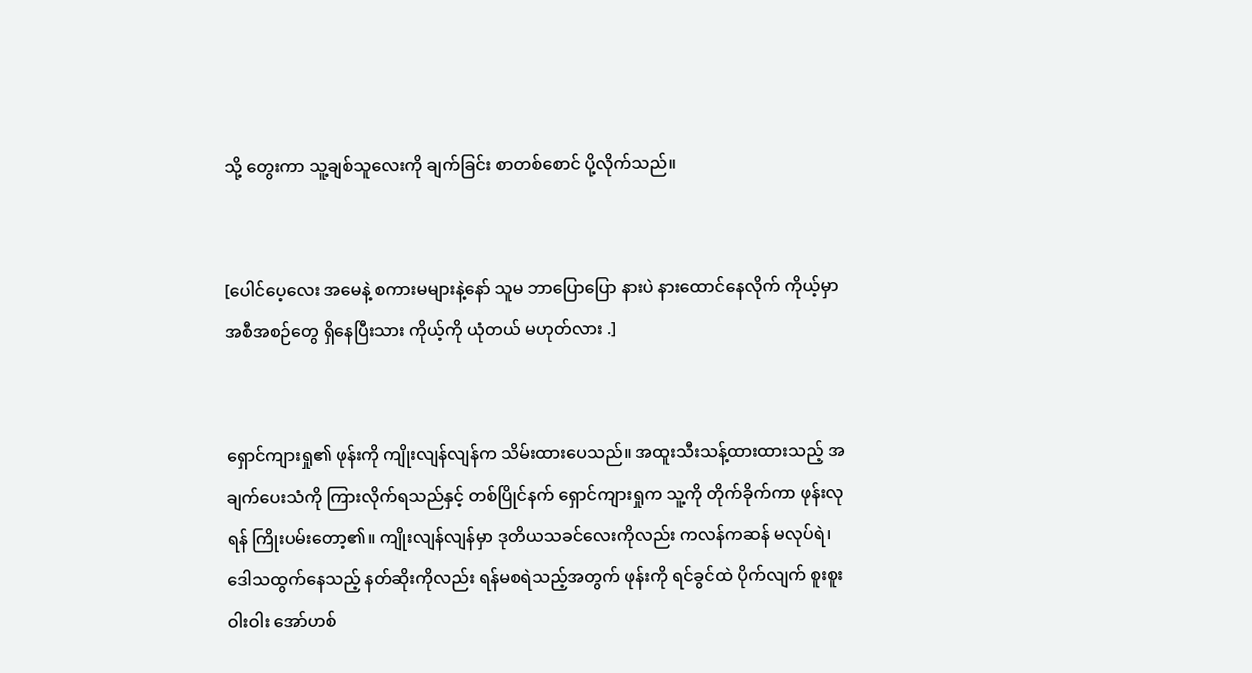သို့ တွေးကာ သူ့ချစ်သူလေးကို ချက်ခြင်း စာတစ်စောင် ပို့လိုက်သည်။


[ပေါင်ပေ့လေး အမေနဲ့ စကားမများနဲ့နော် သူမ ဘာပြောပြော နားပဲ နားထောင်နေလိုက် ကိုယ့်မှာ အစီအစဉ်တွေ ရှိနေပြီးသား ကိုယ့်ကို ယုံတယ် မဟုတ်လား .]


ရှောင်ကျားရှု၏ ဖုန်းကို ကျိုးလျန်လျန်က သိမ်းထားပေသည်။ အထူးသီးသန့်ထားထားသည့် အချက်ပေးသံကို ကြားလိုက်ရသည်နှင့် တစ်ပြိုင်နက် ရှောင်ကျားရှုက သူ့ကို တိုက်ခိုက်ကာ ဖုန်းလုရန် ကြိုးပမ်းတော့၏။ ကျိုးလျန်လျန်မှာ ဒုတိယသခင်လေးကိုလည်း ကလန်ကဆန် မလုပ်ရဲ၊ ဒေါသထွက်နေသည့် နတ်ဆိုးကိုလည်း ရန်မစရဲသည့်အတွက် ဖုန်းကို ရင်ခွင်ထဲ ပိုက်လျက် စူးစူးဝါးဝါး အော်ဟစ်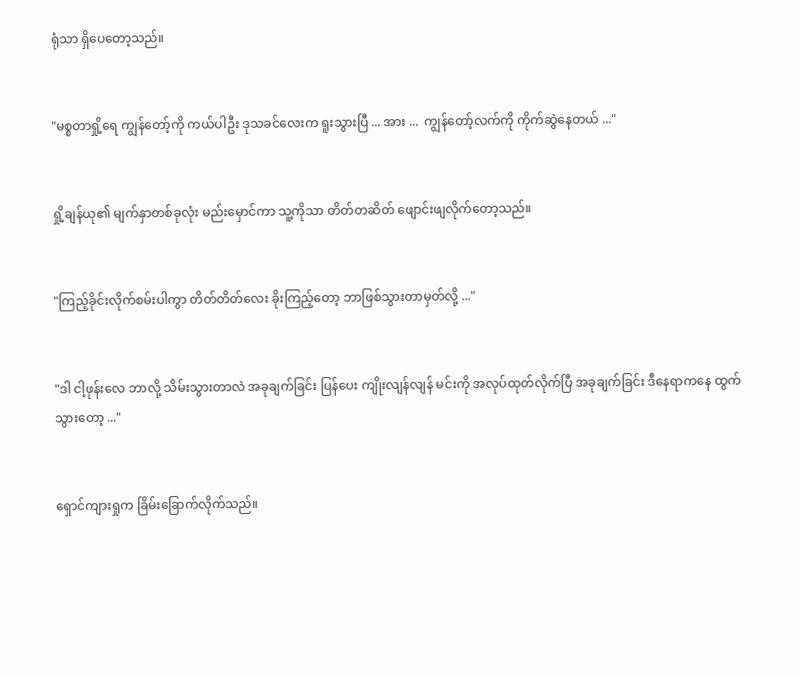ရုံသာ ရှိပေတော့သည်။


"မစ္စတာရှို့ရေ ကျွန်တော့်ကို ကယ်ပါဦး ဒုသခင်လေးက ရူးသွားပြီ ... အား ...  ကျွန်တော့်လက်ကို ကိုက်‌ဆွဲနေတယ် ..."


ရှို့ချန်ယု၏ မျက်နှာတစ်ခုလုံး မည်းမှောင်ကာ သူ့ကိုသာ တိတ်တဆိတ် ဖျောင်းဖျလိုက်တော့သည်။


"ကြည့်ခိုင်းလိုက်စမ်းပါကွာ တိတ်တိတ်လေး ခိုးကြည့်တော့ ဘာဖြစ်သွားတာမှတ်လို့ ..."


"ဒါ ငါ့ဖုန်းလေ ဘာလို့ သိမ်းသွားတာလဲ အခုချက်ခြင်း ပြန်ပေး ကျိုးလျန်လျန် မင်းကို အလုပ်ထုတ်လိုက်ပြီ အခုချက်ခြင်း ဒီနေရာကနေ ထွက်သွားတော့ ..."


ရှောင်ကျားရှုက ခြိမ်းခြောက်လိုက်သည်။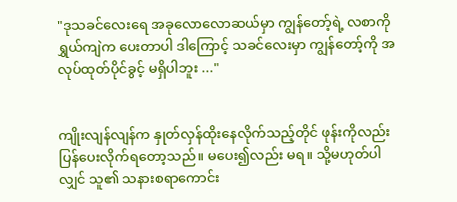"ဒုသခင်လေးရေ အခုလောလောဆယ်မှာ ကျွန်တော့်ရဲ့ လစာကို ရွှယ်ကျဲက ပေးတာပါ ဒါကြောင့် သခင်လေးမှာ ကျွန်တော့်ကို အလုပ်ထုတ်ပိုင်ခွင့် မရှိပါဘူး ..."


ကျိုးလျန်လျန်က နှုတ်လှန်ထိုးနေလိုက်သည့်တိုင် ဖုန်းကိုလည်း ပြန်ပေးလိုက်ရတော့သည်။ မပေး၍လည်း မရ။ သို့မဟုတ်ပါလျှင် သူ၏ သနားစရာကောင်း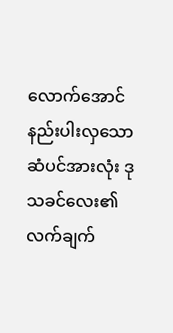လောက်အောင် နည်းပါးလှသော ဆံပင်အားလုံး ဒုသခင်လေး၏ လက်ချက်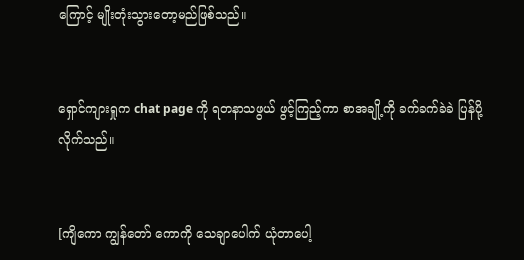ကြောင့် မျိုးတုံးသွားတော့မည်ဖြစ်သည်။


ရှောင်ကျားရှုက chat page ကို ရတနာသဖွယ် ဖွင့်ကြည့်ကာ စာအချို့ကို ခက်ခက်ခဲခဲ ပြန်ပို့လိုက်သည်။


[ကျိကော ကျွန်တော် ကောကို သေချာပေါက် ယုံတာပေါ့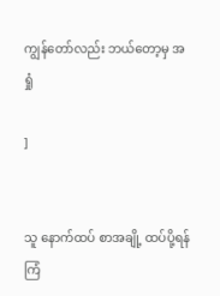ကျွန်တော်လည်း ဘယ်တော့မှ အရှုံ

]


သူ နောက်ထပ် စာအချို့ ထပ်ပို့ရန် ကြံ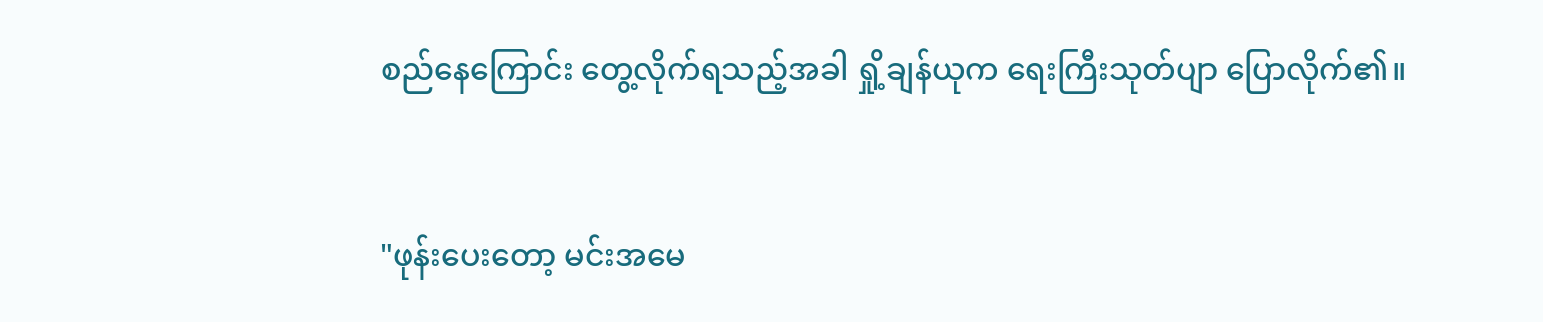စည်နေကြောင်း တွေ့လိုက်ရသည့်အခါ ရှို့ချန်ယုက ရေးကြီးသုတ်ပျာ ပြောလိုက်၏။


"ဖုန်းပေးတော့ မင်းအမေ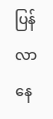ပြန်လာနေ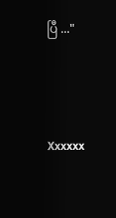ပြီ ..."




Xxxxxx